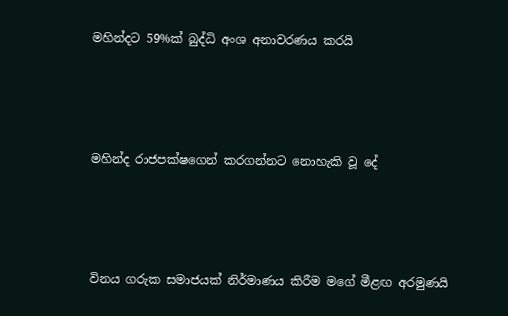මහින්දට 59%ක් බුද්ධි අංශ අනාවරණය කරයි




මහින්ද රාජපක්ෂගෙන් කරගන්නට නොහැකි වූ දේ




විනය ගරුක සමාජයක් නිර්මාණය කිරීම මගේ මීළඟ අරමුණයි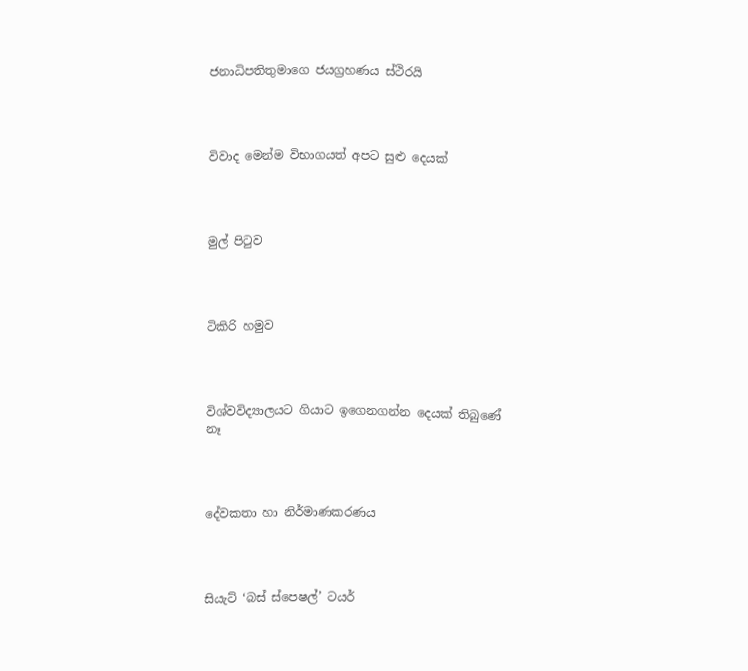ජනාධිපතිතුමාගෙ ජයග්‍රහණය ස්ථිරයි




විවාද මෙන්ම විභාගයත් අපට සුළු දෙයක්




මුල් පිටුව




ටිකිරි හමුව




විශ්වවිද්‍යාලයට ගියාට ඉගෙනගන්න දෙයක් තිබුණේ නෑ




දේවකතා හා නිර්මාණකරණය




සියැට් ‘බස් ස්පෙෂල්’ ටයර්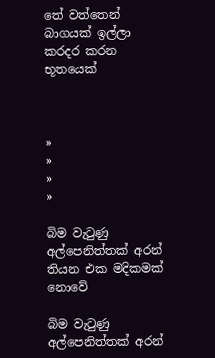තේ වත්තෙන් බාගයක් ඉල්ලා කරදර කරන භූතයෙක්



»
»
»
»

බිම වැටුණු අල්පෙනිත්තක් අරන් තියන එක මදිකමක් නොවේ

බිම වැටුණු අල්පෙනිත්තක් අරන්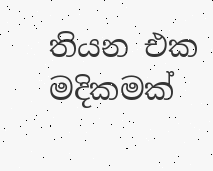තියන එක මදිකමක්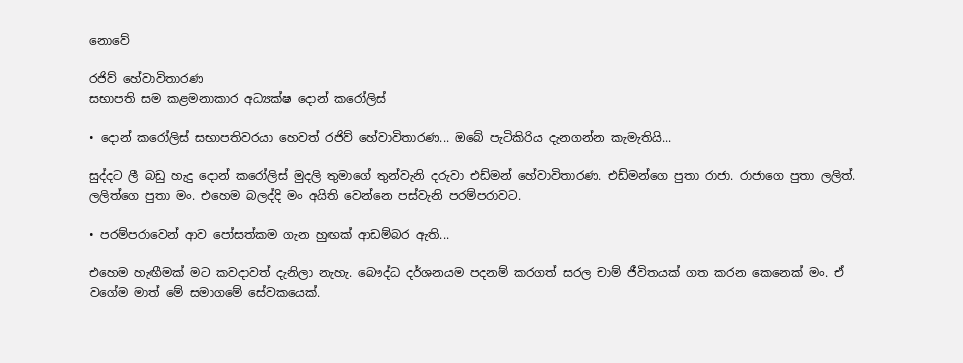නොවේ

රජිව් හේවාවිතාරණ
සභාපති සම කළමනාකාර අධ්‍යක්ෂ දොන් කරෝලිස්

• දොන් කරෝලිස් සභාපතිවරයා හෙවත් රජිව් හේවාවිතාරණ... ඔබේ පැටිකිරිය දැනගන්න කැමැතියි...

සුද්දට ලී බඩු හැදු දොන් කරෝලිස් මුදලි තුමාගේ තුන්වැනි දරුවා එඩ්මන් හේවාවිතාරණ. එඩ්මන්ගෙ පුතා රාජා. රාජාගෙ පුතා ලලිත්. ලලිත්ගෙ පුතා මං. එහෙම බලද්දි මං අයිති වෙන්නෙ පස්වැනි පරම්පරාවට.

• පරම්පරාවෙන් ආව පෝසත්කම ගැන හුඟක් ආඩම්බර ඇති...

එහෙම හැඟීමක් මට කවදාවත් දැනිලා නැහැ. බෞද්ධ දර්ශනයම පදනම් කරගත් සරල චාම් ජීවිතයක් ගත කරන කෙනෙක් මං. ඒ වගේම මාත් මේ සමාගමේ සේවකයෙක්.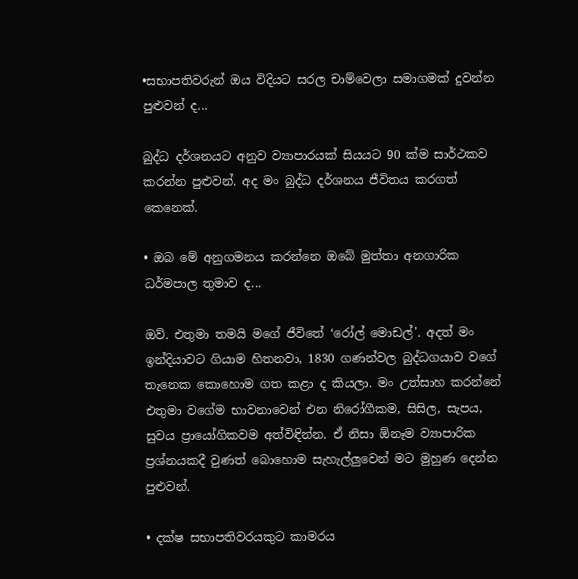•සභාපතිවරුන් ඔය විදියට සරල චාම්වෙලා සමාගමක් දුවන්න පුළුවන් ද...

බුද්ධ දර්ශනයට අනුව ව්‍යාපාරයක් සියයට 90 ක්ම සාර්ථකව කරන්න පුළුවන්. අද මං බුද්ධ දර්ශනය ජීවිතය කරගත් කෙනෙක්.

• ඔබ මේ අනුගමනය කරන්නෙ ඔබේ මුත්තා අනගාරික ධර්මපාල තුමාව ද...

ඔව්. එතුමා තමයි මගේ ජීවිතේ ‘රෝල් මොඩල්'. අදත් මං ඉන්දියාවට ගියාම හිතනවා, 1830 ගණන්වල බුද්ධගයාව වගේ තැනෙක කොහොම ගත කළා ද කියලා. මං උත්සාහ කරන්නේ එතුමා වගේම භාවනාවෙන් එන නිරෝගීකම, සිසිල, සැපය, සුවය ප්‍රායෝගිකවම අත්විඳින්න. ඒ නිසා ඕනෑම ව්‍යාපාරික ප්‍රශ්නයකදී වුණත් බොහොම සැහැල්ලුවෙන් මට මුහුණ දෙන්න පුළුවන්.

• දක්ෂ සභාපතිවරයකුට කාමරය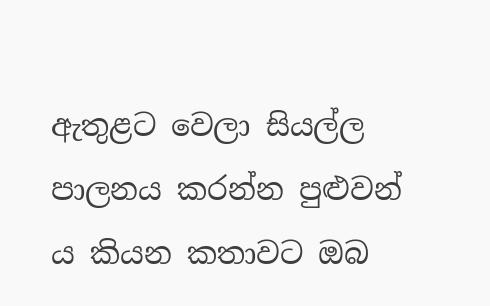ඇතුළට වෙලා සියල්ල පාලනය කරන්න පුළුවන් ය කියන කතාවට ඔබ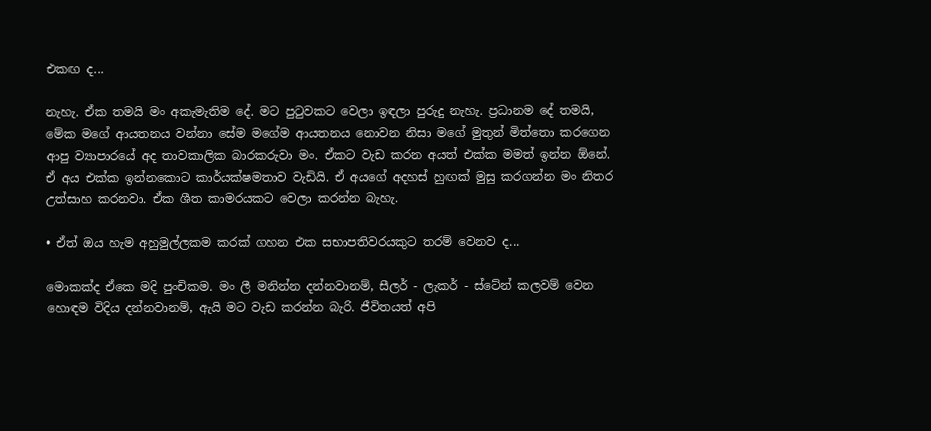එකඟ ද...

නැහැ. ඒක තමයි මං අකැමැතිම දේ. මට පුටුවකට වෙලා ඉඳලා පුරුදු නැහැ. ප්‍රධානම දේ තමයි, මේක මගේ ආයතනය වන්නා සේම මගේම ආයතනය නොවන නිසා මගේ මුතුන් මිත්තො කරගෙන ආපු ව්‍යාපාරයේ අද තාවකාලික බාරකරුවා මං. ඒකට වැඩ කරන අයත් එක්ක මමත් ඉන්න ඕනේ. ඒ අය එක්ක ඉන්නකොට කාර්යක්ෂමතාව වැඩියි. ඒ අයගේ අදහස් හුඟක් මුසු කරගන්න මං නිතර උත්සාහ කරනවා. ඒක ශීත කාමරයකට වෙලා කරන්න බැහැ.

• ඒත් ඔය හැම අහුමුල්ලකම කරක් ගහන එක සභාපතිවරයකුට තරම් වෙනව ද...

මොකක්ද ඒකෙ මදි පුංචිකම. මං ලී මනින්න දන්නවානම්, සීලර් - ලැකර් - ස්ටේන් කලවම් වෙන හොඳම විදිය දන්නවානම්, ඇයි මට වැඩ කරන්න බැරි. ජීවිතයත් අපි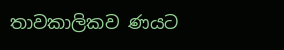තාවකාලිකව ණයට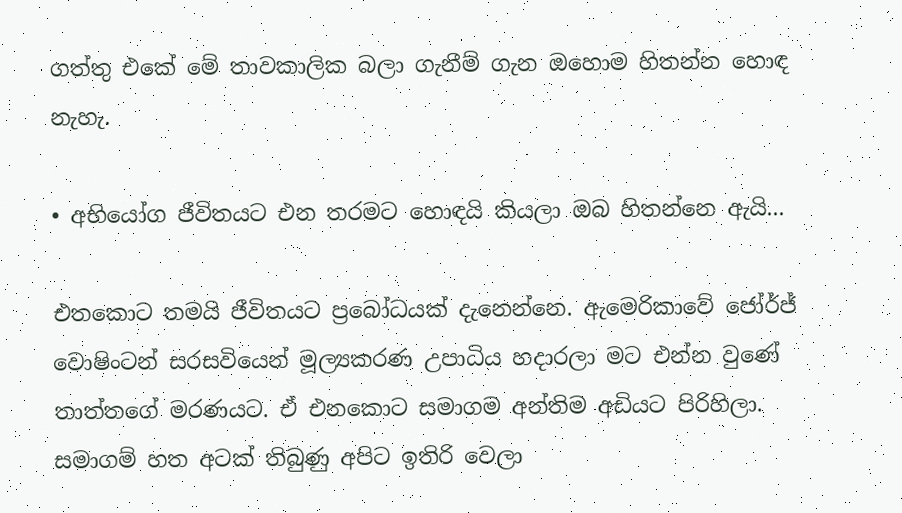ගත්තු එකේ මේ තාවකාලික බලා ගැනීම් ගැන ඔහොම හිතන්න හොඳ නැහැ.

• අභියෝග ජීවිතයට එන තරමට හොඳයි කියලා ඔබ හිතන්නෙ ඇයි...

එතකොට තමයි ජීවිතයට ප්‍රබෝධයක් දැනෙන්නෙ. ඇමෙරිකාවේ ජෝර්ජ් වොෂිංටන් සරසවියෙන් මූල්‍යකරණ උපාධිය හදාරලා මට එන්න වුණේ තාත්තගේ මරණයට. ඒ එනකොට සමාගම අන්තිම අඩියට පිරිහිලා. සමාගම් හත අටක් තිබුණු අපිට ඉතිරි වෙලා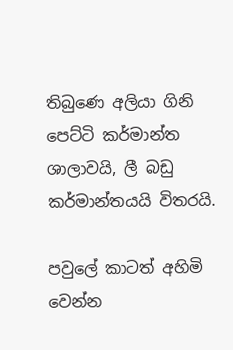තිබුණෙ අලියා ගිනි පෙට්ටි කර්මාන්ත ශාලාවයි, ලී බඩු කර්මාන්තයයි විතරයි.

පවුලේ කාටත් අහිමි වෙන්න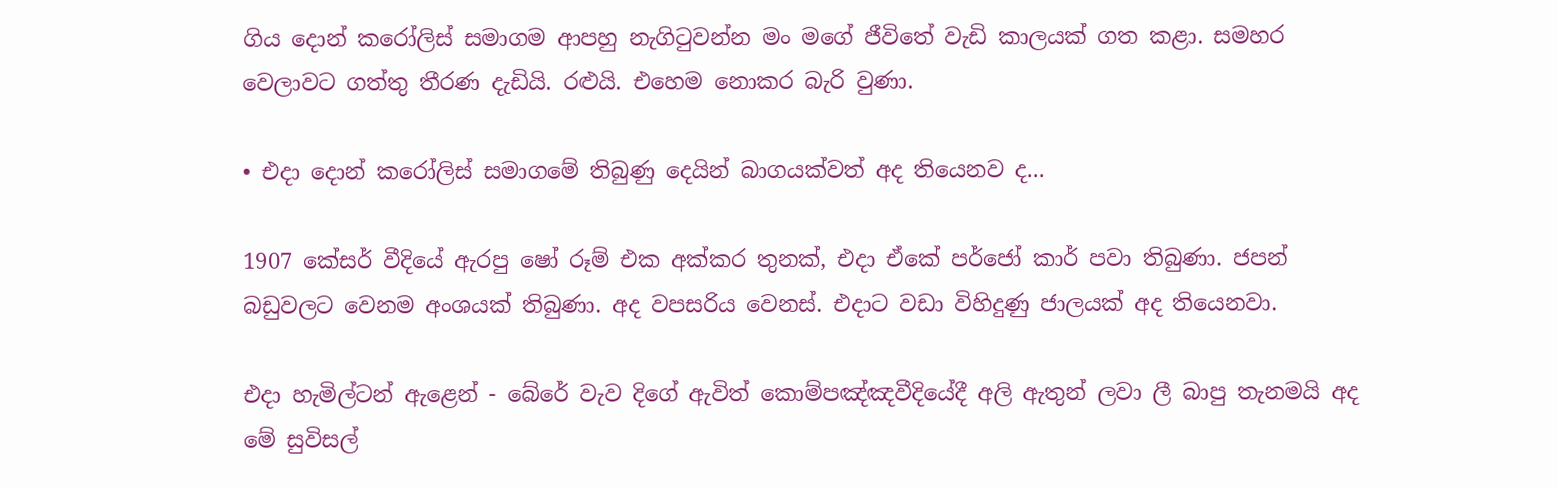ගිය දොන් කරෝලිස් සමාගම ආපහු නැගිටුවන්න මං මගේ ජීවිතේ වැඩි කාලයක් ගත කළා. සමහර වෙලාවට ගත්තු තීරණ දැඩියි. රළුයි. එහෙම නොකර බැරි වුණා.

• එදා දොන් කරෝලිස් සමාගමේ තිබුණු දෙයින් බාගයක්වත් අද තියෙනව ද...

1907 කේසර් වීදියේ ඇරපු ෂෝ රූම් එක අක්කර තුනක්, එදා ඒකේ පර්ජෝ කාර් පවා තිබුණා. ජපන් බඩුවලට වෙනම අංශයක් තිබුණා. අද වපසරිය වෙනස්. එදාට වඩා විහිදුණු ජාලයක් අද තියෙනවා.

එදා හැමිල්ටන් ඇළෙන් - බේරේ වැව දිගේ ඇවිත් කොම්පඤ්ඤවීදියේදී අලි ඇතුන් ලවා ලී බාපු තැනමයි අද මේ සුවිසල්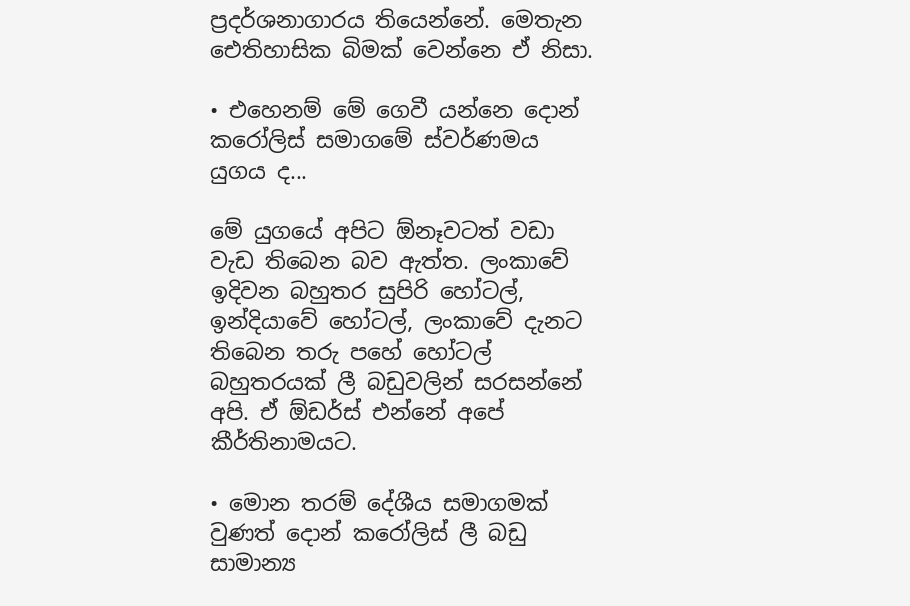ප්‍රදර්ශනාගාරය තියෙන්නේ. මෙතැන ඓතිහාසික බිමක් වෙන්නෙ ඒ නිසා.

• එහෙනම් මේ ගෙවී යන්නෙ දොන් කරෝලිස් සමාගමේ ස්වර්ණමය යුගය ද...

මේ යුගයේ අපිට ඕනෑවටත් වඩා වැඩ තිබෙන බව ඇත්ත. ලංකාවේ ඉදිවන බහුතර සුපිරි හෝටල්, ඉන්දියාවේ හෝටල්, ලංකාවේ දැනට තිබෙන තරු පහේ හෝටල් බහුතරයක් ලී බඩුවලින් සරසන්නේ අපි. ඒ ඕඩර්ස් එන්නේ අපේ කීර්තිනාමයට.

• මොන තරම් දේශීය සමාගමක් වුණත් දොන් කරෝලිස් ලී බඩු සාමාන්‍ය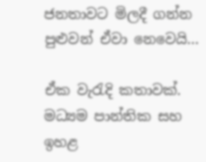ජනතාවට මිලදී ගන්න පුළුවන් ඒවා නෙවෙයි...

ඒක වැරැදි කතාවක්. මධ්‍යම පාන්තික සහ ඉහළ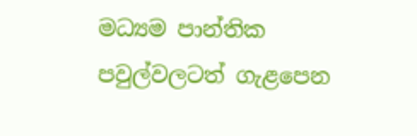මධ්‍යම පාන්තික පවුල්වලටත් ගැළපෙන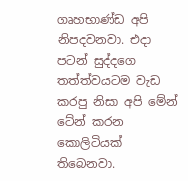ගෘහභාණ්ඩ අපි නිපදවනවා. එදා පටන් සුද්දගෙ තත්ත්වයටම වැඩ කරපු නිසා අපි මේන් ටේන් කරන කොලිටියක් තිබෙනවා.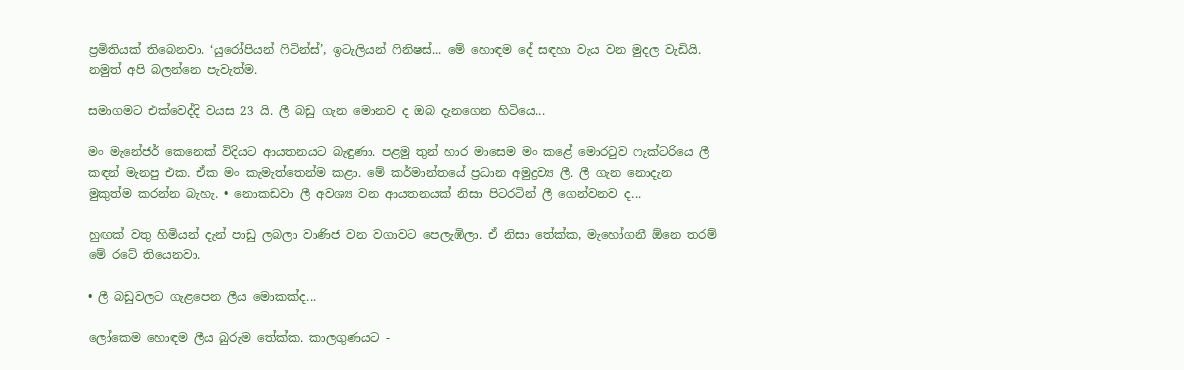ප්‍රමිතියක් තිබෙනවා. ‘යුරෝපියන් ෆිටින්ස්’, ඉටැලියන් ෆිනිෂස්... මේ හොඳම දේ සඳහා වැය වන මුදල වැඩියි. නමුත් අපි බලන්නෙ පැවැත්ම.

සමාගමට එක්වෙද්දි වයස 23 යි. ලී බඩු ගැන මොනව ද ඔබ දැනගෙන හිටියෙ...

මං ‍මැනේජර් කෙනෙක් විදියට ආයතනයට බැඳුණා. පළමු තුන් හාර මාසෙම මං කළේ මොරටුව ෆැක්ටරියෙ ලී කඳන් මැනපු එක. ඒක මං කැමැත්තෙන්ම කළා. මේ කර්මාන්තයේ ප්‍රධාන අමුද්‍රව්‍ය ලී. ලී ගැන නොදැන මුකුත්ම කරන්න බැහැ. • නොකඩවා ලී අවශ්‍ය වන ආයතනයක් නිසා පිටරටින් ලී ගෙන්වනව ද...

හුඟක් වතු හිමියන් දැන් පාඩු ලබලා වාණිජ වන වගාවට පෙලැඹිලා. ඒ නිසා තේක්ක, මැහෝගනී ඕනෙ තරම් මේ රටේ තියෙනවා.

• ලී බඩුවලට ගැළපෙන ලීය මොකක්ද...

ලෝකෙම හොඳම ලීය බුරුම තේක්ක. කාලගුණයට -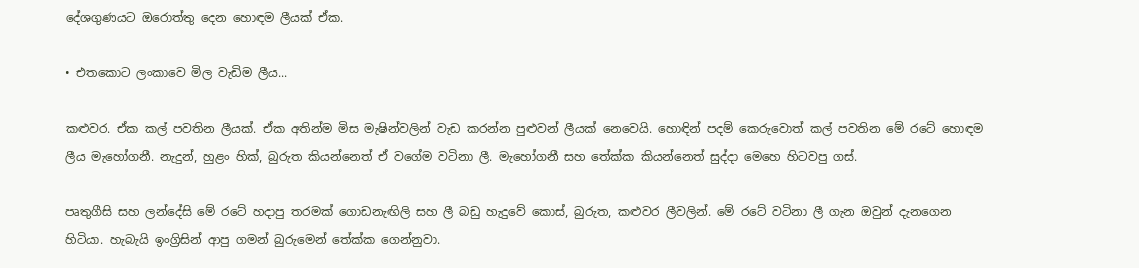දේශගුණයට ‍ඔරොත්තු දෙන හොඳම ලීයක් ඒක.

• එතකොට ලංකාවෙ මිල වැඩිම ලීය...

කළුවර. ඒක කල් පවතින ලීයක්. ඒක අතින්ම මිස මැෂින්වලින් වැඩ කරන්න පුළුවන් ලීයක් නෙවෙයි. හොඳින් පදම් කෙරුවොත් කල් පවතින මේ රටේ හොඳම ලීය මැහෝගනී. නැදුන්, හුළං හික්, බුරුත කියන්නෙත් ඒ වගේම වටිනා ලී. මැහෝගනී සහ තේක්ක කියන්නෙත් සුද්දා මෙහෙ හිටවපු ගස්.

පෘතුගීසි සහ ලන්දේසි මේ රටේ හදාපු තරමක් ගොඩනැඟිලි සහ ලී බඩු හැදුවේ කොස්, බුරුත, කළුවර ලීවලින්. මේ රටේ වටිනා ලී ගැන ඔවුන් දැනගෙන හිටියා. හැබැයි ඉංග්‍රිසින් ආපු ගමන් බුරුමෙන් තේක්ක ගෙන්නුවා.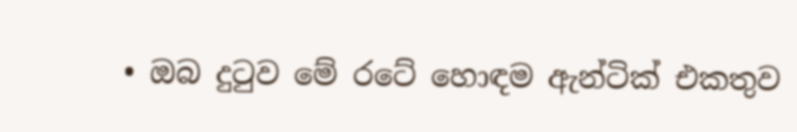• ඔබ දුටුව මේ රටේ හොඳම ඇන්ටික් එකතුව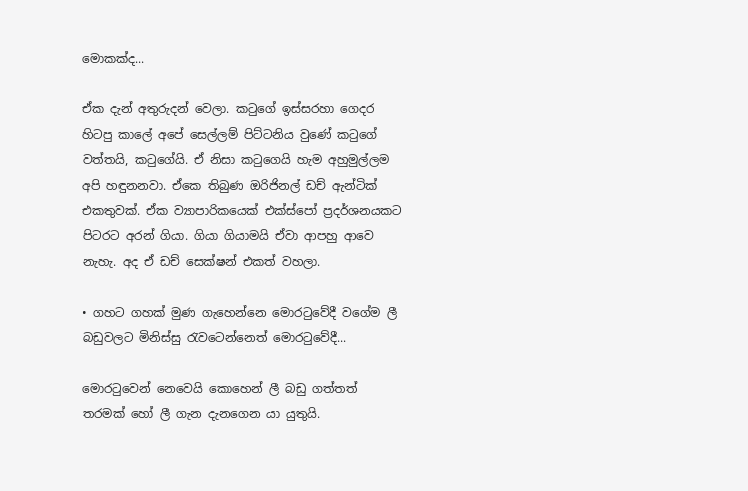මොකක්ද...

ඒක දැන් අතුරුදන් වෙලා. කටුගේ ඉස්සරහා ගෙදර හිටපු කාලේ අපේ සෙල්ලම් පිට්ටනිය වුණේ කටුගේ වත්තයි, කටුගේයි. ඒ නිසා කටුගෙයි හැම අහුමුල්ලම අපි හඳුනනවා. ඒකෙ තිබුණ ඔරිජිනල් ඩච් ඇන්ටික් එකතුවක්. ඒක ව්‍යාපාරිකයෙක් එක්ස්පෝ ප්‍රදර්ශනයකට පිටරට අරන් ගියා. ගියා ගියාමයි ඒවා ආපහු ආවෙ නැහැ. අද ඒ ඩච් සෙක්ෂන් එකත් වහලා.

• ගහට ගහක් මුණ ගැහෙන්නෙ මොරටුවේදී වගේම ලී බඩුවලට මිනිස්සු රැවටෙන්නෙත් මොරටුවේදී...

මොරටුවෙන් නෙවෙයි කොහෙන් ලී බඩු ගත්තත් තරමක් හෝ ලී ගැන දැනගෙන යා යුතුයි.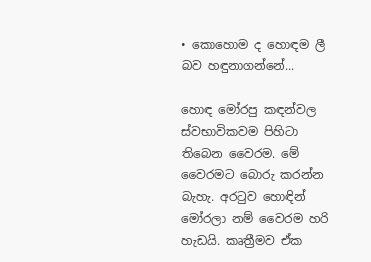• කොහොම ද හොඳම ලී බව හඳුනාගන්නේ...

හොඳ මෝරපු කඳන්වල ස්වභාවිකවම පිහිටා තිබෙන වෛරම. මේ වෛරමට බොරු කරන්න බැහැ. අරටුව හොඳින් මෝරලා නම් වෛරම හරි හැඩයි. කෘත්‍රීමව ඒක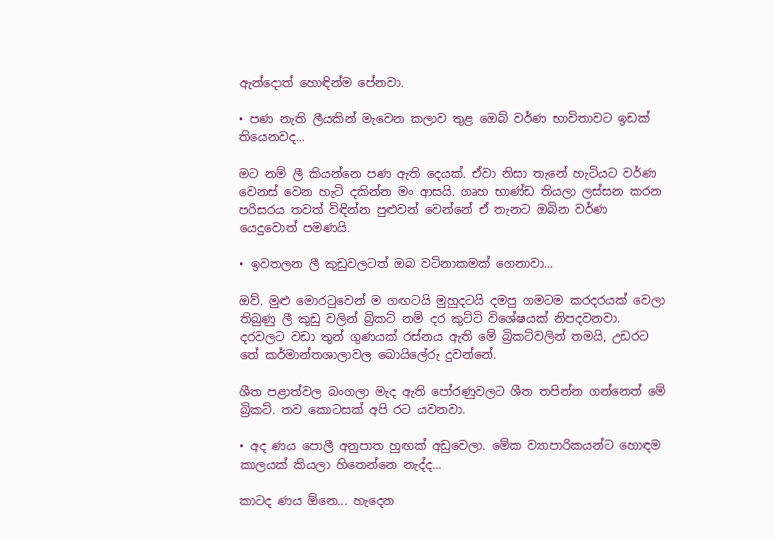ඇන්දොත් හොඳින්ම පේනවා.

• පණ නැති ලීයකින් මැවෙන කලාව තුළ ඔ‍ෙබ් වර්ණ භාවිතාවට ඉඩක් තියෙනවද...

මට නම් ලී කියන්නෙ පණ ඇති දෙයක්. ඒවා නිසා තැනේ හැටියට වර්ණ වෙනස් වෙන හැටි දකින්න මං ආසයි. ගෘහ භාණ්ඩ තියලා ලස්සන කරන පරිසරය තවත් විඳින්න පුළුවන් වෙන්නේ ඒ තැනට ඔබින වර්ණ යෙදුවොත් පමණයි.

• ඉවතලන ලී කුඩුවලටත් ඔබ වටිනාකමක් ගෙනාවා...

ඔව්. මුළු මොරටුවෙන් ම ගඟටයි මුහුදටයි දමපු ගමටම කරදරයක් වෙලා තිබුණු ලී කුඩු වලින් බ්‍රිකට් නම් දර කුට්ටි විශේෂයක් නිපදවනවා. දරවලට වඩා තුන් ගුණයක් රස්නය ඇති මේ බ්‍රිකට්වලින් තමයි, උඩරට තේ කර්මාන්තශාලාවල බොයිලේරු දුවන්නේ.

ශීත පළාත්වල බංගලා මැද ඇති පෝරණුවලට ශීත තපින්න ගන්නෙත් මේ බ්‍රිකට්. තව කොටසක් අපි රට යවනවා.

• අද ණය පොලී අනුපාත හුඟක් අඩුවෙලා. මේක ව්‍යාපාරිකයන්ට හොඳම කාලයක් කියලා හිතෙන්නෙ නැද්ද...

කාටද ණය ඕනෙ... හැදෙන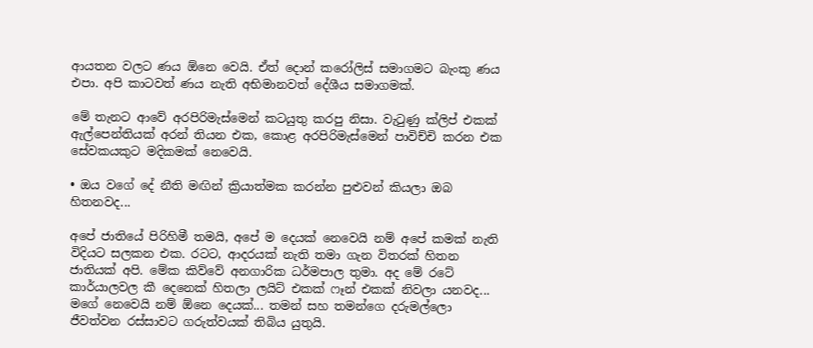ආයතන වලට ණය ඕනෙ වෙයි. ඒත් දොන් කරෝලිස් සමාගමට බැංකු ණය එපා. අපි කාටවත් ණය නැති අභිමානවත් දේශීය සමාගමක්.

මේ තැනට ආවේ අරපිරිමැස්මෙන් කටයුතු කරපු නිසා. වැටුණු ක්ලිප් එකක් ඇල්පෙන්තියක් අරන් තියන එක, කොළ අරපිරිමැස්මෙන් පාවිච්චි කරන එක සේවකයකුට මදිකමක් නෙවෙයි.

• ඔය වගේ දේ නීති මඟින් ක්‍රියාත්මක කරන්න පුළුවන් කියලා ඔබ හිතනවද...

අපේ ජාතියේ පිරිහිමී තමයි, අපේ ම දෙයක් නෙවෙයි නම් අපේ කමක් නැති විදියට සලකන එක. රටට, ආදරයක් නැති තමා ගැන විතරක් හිතන ජාතියක් අපි. මේක කිව්වේ අනගාරික ධර්මපාල තුමා. අද මේ රටේ කාර්යාලවල කී දෙනෙක් හිතලා ලයිට් එකක් ෆෑන් එකක් නිවලා යනවද... මගේ නෙවෙයි නම් ඕනෙ දෙයක්... තමන් සහ තමන්ගෙ දරුමල්ලො ජීවත්වන රස්සාවට ගරුත්වයක් තිබිය යුතුයි.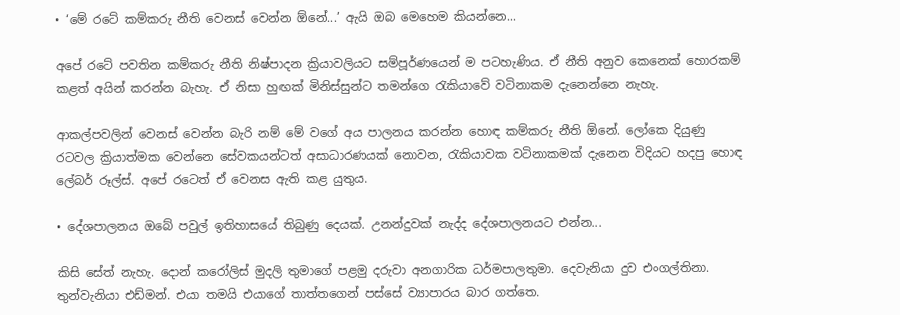• ‘මේ රටේ කම්කරු නීති වෙනස් වෙන්න ඕනේ...’ ඇයි ඔබ මෙහෙම කියන්නෙ...

අපේ රටේ පවතින කම්කරු නීති නිෂ්පාදන ක්‍රියාවලියට සම්පූර්ණයෙන් ම පටහැණිය. ඒ නීති අනුව කෙනෙක් හොරකම් කළත් අයින් කරන්න බැහැ. ඒ නිසා හුඟක් මිනිස්සුන්ට තමන්ගෙ රැකියාවේ වටිනාකම දැනෙන්නෙ නැහැ.

ආකල්පවලින් වෙනස් වෙන්න බැරි නම් මේ වගේ අය පාලනය කරන්න හොඳ කම්කරු නීති ඕනේ. ලෝකෙ දියුණු රටවල ක්‍රියාත්මක වෙන්නෙ සේවකයන්ටත් අසාධාරණයක් නොවන, රැකියාවක වටිනාකමක් දැනෙන විදියට හදපු හොඳ ලේබර් රූල්ස්. අපේ රටෙත් ඒ වෙනස ඇති කළ යුතුය.

• දේශපාලනය ඔබේ පවුල් ඉතිහාසයේ තිබුණු දෙයක්. උනන්දුවක් නැද්ද දේශපාලනයට එන්න...

කිසි සේත් නැහැ. දොන් කරෝලිස් මුදලි තුමාගේ පළමු දරුවා අනගාරික ධර්මපාලතුමා. දෙවැනියා දුව එංගල්තිනා. තුන්වැනියා එඩ්මන්. එයා තමයි එයාගේ තාත්තගෙන් පස්සේ ව්‍යාපාරය බාර ගත්තෙ.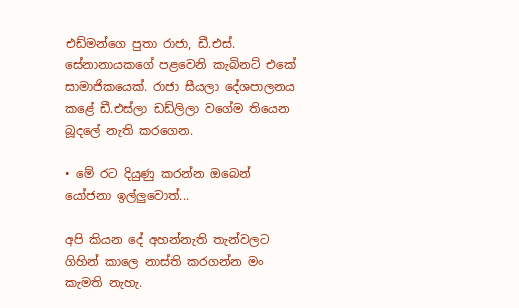එඩ්මන්ගෙ පුතා රාජා, ඩී.එස්. සේනානායකගේ පළවෙනි කැබිනට් එකේ සාමාජිකයෙක්. රාජා සීයලා දේශපාලනය කළේ ඩී.එස්ලා ඩඩ්ලිලා වගේම තියෙන බූදලේ නැති කරගෙන.

• මේ රට දියුණු කරන්න ඔබෙන් යෝජනා ඉල්ලුවොත්...

අපි කියන දේ අහන්නැති තැන්වලට ගිහින් කාලෙ නාස්ති කරගන්න මං කැමති නැහැ.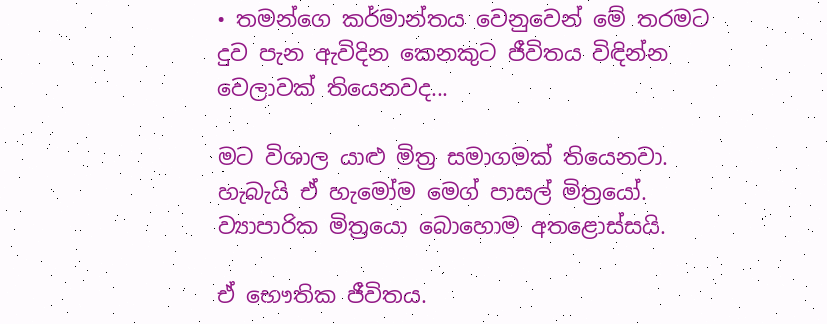• තමන්ගෙ කර්මාන්තය වෙනුවෙන් මේ තරමට දුව පැන ඇවිදින කෙනකුට ජීවිතය විඳින්න වෙලාවක් තියෙනවද...

මට විශාල යාළු මිත්‍ර සමාගමක් තියෙනවා. හැබැයි ඒ හැමෝම ම‍ෙග් පාසල් මිත්‍රයෝ. ව්‍යාපාරික මිත්‍රයො බොහොම අතළොස්සයි.

ඒ භෞතික ජීවිතය.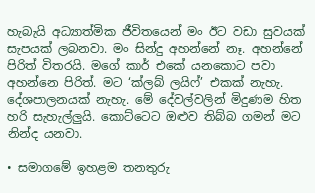හැබැයි අධ්‍යාත්මික ජීවිතයෙන් මං ඊට වඩා සුවයක් සැපයක් ලබනවා. මං සින්දු අහන්නේ නෑ. අහන්නේ පිරිත් විතරයි. මගේ කාර් එකේ යනකොට පවා අහන්නෙ පිරිත්. මට ‘ක්ලබ් ලයිෆ්’ එකක් නැහැ. දේශපාලනයක් නැහැ. මේ දේවල්වලින් මිදුණම හිත හරි සැහැල්ලුයි. කොට්ටෙට ඔළුව තිබ්බ ගමන් මට නින්ද යනවා.

• සමාග‍මේ ඉහළම තනතුරු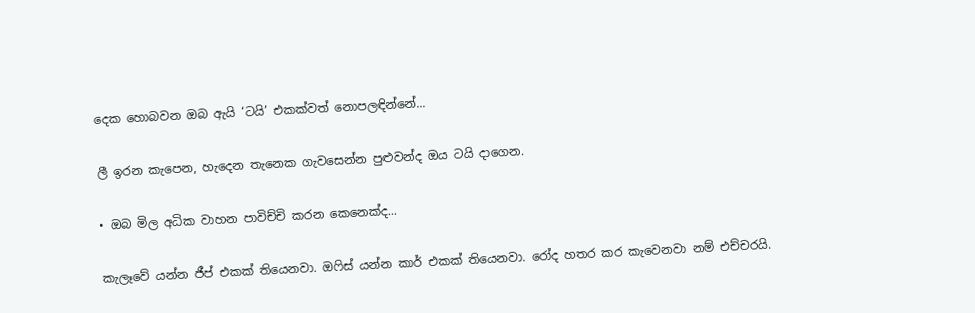දෙක හොබවන ඔබ ඇයි ‘ටයි’ එකක්වත් නොපලඳින්නේ...

ලී ඉරන කැපෙන, හැදෙන තැනෙක ගැ‍වසෙන්න පුළුවන්ද ඔය ටයි දාගෙන.

• ඔබ මිල අධික වාහන පාවිච්චි කරන කෙනෙක්ද...

කැලෑවේ යන්න ජීප් එකක් තියෙනවා. ඔෆිස් යන්න කාර් එකක් තියෙනවා. රෝද හතර කර කැවෙනවා නම් එච්චරයි.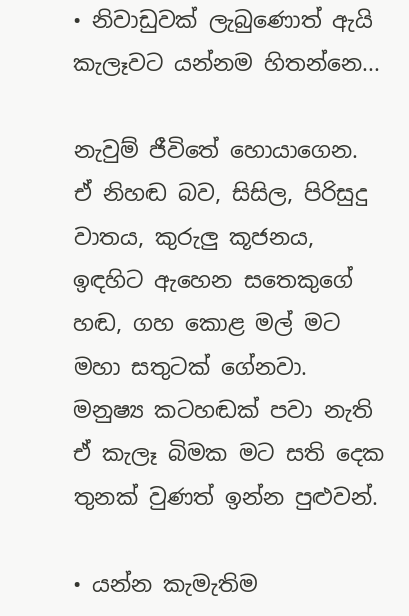• නිවාඩුවක් ලැබුණොත් ඇයි කැලෑවට යන්නම හිතන්නෙ...

නැවුම් ජීවිතේ හොයාගෙන. ඒ නිහඬ බව, සිසිල, පිරිසුදු වාතය, කුරුලු කූජනය, ඉඳහිට ඇහෙන සතෙකුගේ හඬ, ගහ කොළ මල් මට මහා සතුටක් ගේනවා. මනුෂ්‍ය කටහඬක් පවා නැති ඒ කැලෑ බිමක මට සති දෙක තුනක් වුණත් ඉන්න පුළුවන්.

• යන්න කැමැතිම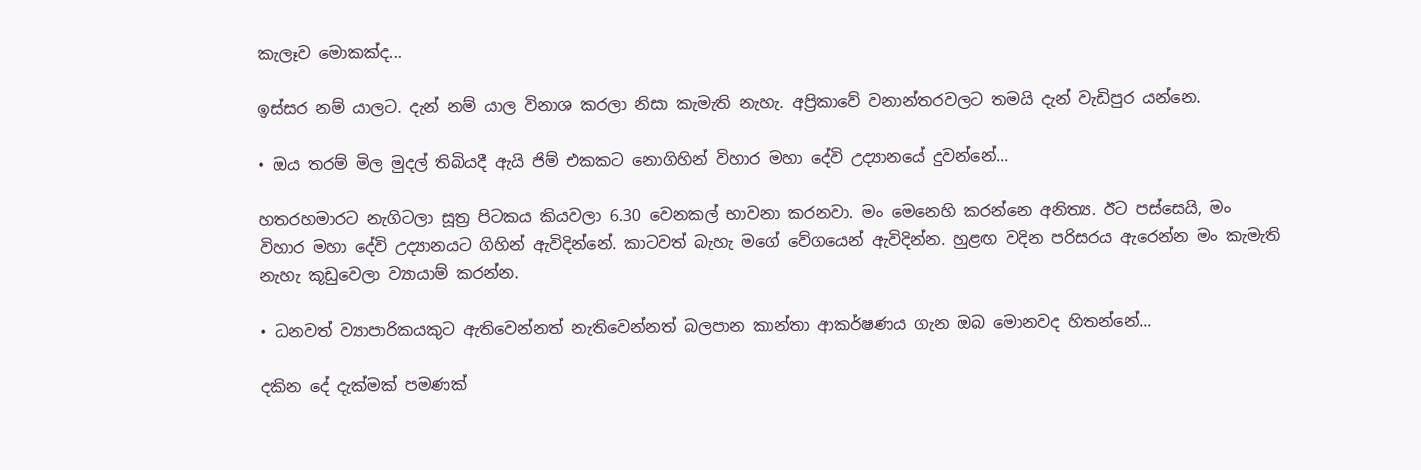කැලෑව මොකක්ද...

ඉස්සර නම් යාලට. දැන් නම් යාල විනාශ කරලා නිසා කැමැති නැහැ. අප්‍රිකාවේ වනාන්තරවලට තමයි දැන් වැඩිපුර යන්නෙ.

• ඔය තරම් මිල මුදල් තිබියදී ඇයි ජිම් එකකට නොගිහින් විහාර මහා දේවි උද්‍යානයේ දුවන්නේ...

හතරහමාරට නැගිටලා සූත්‍ර පිටකය කියවලා 6.30 වෙනකල් භාවනා කරනවා. මං මෙනෙහි කරන්නෙ අනිත්‍ය. ඊට පස්සෙයි, මං විහාර මහා දේවි උද්‍යානයට ගිහින් ඇවිදින්නේ. කාටවත් බැහැ මගේ වේගයෙන් ඇවිදින්න. හුළඟ වදින පරිසරය ඇරෙන්න මං කැමැති නැහැ කූඩුවෙලා ව්‍යායාම් කරන්න.

• ධනවත් ව්‍යාපාරිකයකුට ඇතිවෙන්නත් නැතිවෙන්නත් බලපාන කාන්තා ආකර්ෂණය ගැන ඔබ මොනවද හිතන්නේ...

දකින දේ දැක්මක් පමණක්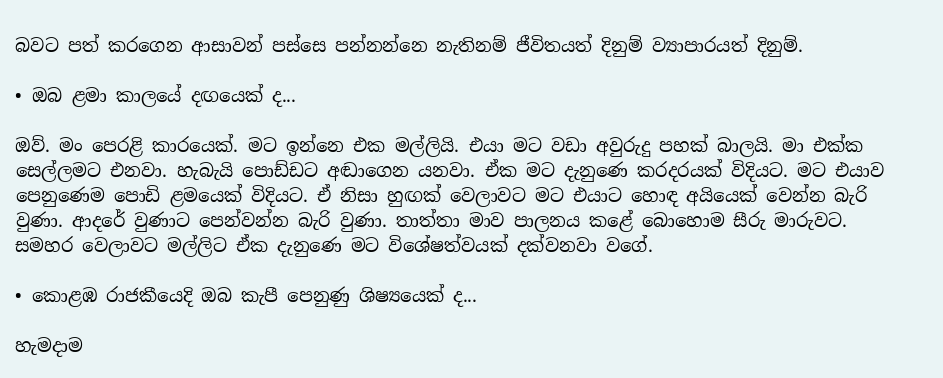බවට පත් කරගෙන ආසාවන් පස්සෙ පන්නන්නෙ නැතිනම් ජීවිතයත් දිනුම් ව්‍යාපාරයත් දිනුම්.

• ඔබ ළමා කාලයේ දඟයෙක් ද...

ඔව්. මං පෙරළි කාරයෙක්. මට ඉන්නෙ එක මල්ලියි. එයා මට වඩා අවුරුදු පහක් බාලයි. මා එක්ක සෙල්ලමට එනවා. හැබැයි පොඩ්ඩට අඬාගෙන යනවා. ඒක මට දැනුණෙ කරදරයක් විදියට. මට එයාව පෙනුණෙම පොඩි ළමයෙක් විදියට. ඒ නිසා හුඟක් වෙලාවට මට එයාට හොඳ අයියෙක් වෙන්න බැරි වුණා. ආදරේ වුණාට පෙන්වන්න බැරි වුණා. තාත්තා මාව පාලනය කළේ බොහොම සීරු මාරුවට. සමහර වෙලාවට මල්ලිට ඒක දැනුණෙ මට විශේෂත්වයක් දක්වනවා වගේ.

• කොළඹ රාජකීයෙදි ඔබ කැපී පෙනුණු ශිෂ්‍යයෙක් ද...

හැමදාම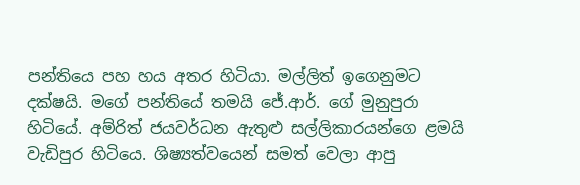පන්තියෙ පහ හය අතර හිටියා. මල්ලිත් ඉගෙනුමට දක්ෂයි. මගේ පන්තියේ තමයි ජේ.ආර්. ගේ මුනුපුරා හිටියේ. අම්රිත් ජයවර්ධන ඇතුළු සල්ලිකාරයන්ගෙ ළමයි වැඩිපුර හිටියෙ. ශිෂ්‍යත්වයෙන් සමත් වෙලා ආපු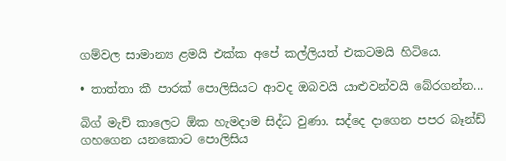ගම්වල සාමාන්‍ය ළමයි එක්ක අපේ කල්ලියත් එකටමයි හිටියෙ.

• තාත්තා කී පාරක් පොලිසියට ආවද ඔබවයි යාළුවන්වයි බේරගන්න...

බිග් මැච් කාලෙට ඕක හැමදාම සිද්ධ වුණා. සද්දෙ දාගෙන පපර බෑන්ඩ් ගහගෙන යනකොට පොලිසිය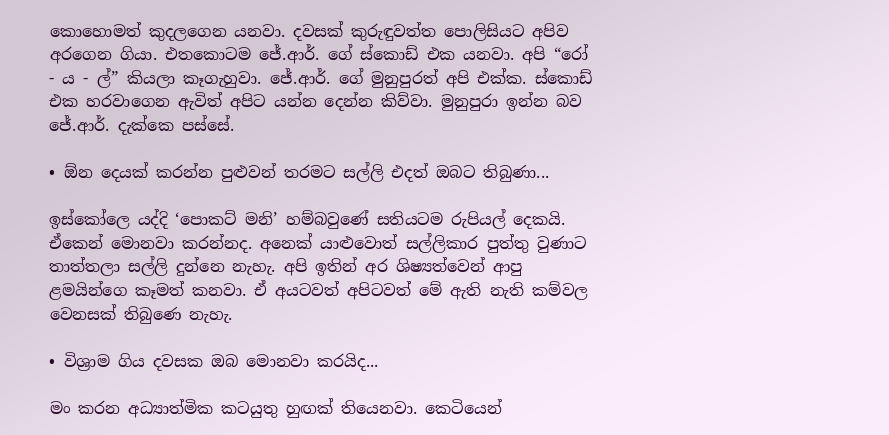කොහොමත් කුදලගෙන යනවා. දවසක් කුරුඳුවත්ත පොලිසියට අපිව අරගෙන ගියා. එතකොටම ජේ.ආර්. ගේ ස්කොඩ් එක යනවා. අපි “රෝ - ය - ල්” කියලා කෑගැහුවා. ජේ.ආර්. ගේ මුනුපුරත් අපි එක්ක. ස්කොඩ් එක හරවාගෙන ඇවිත් අපිට යන්න දෙන්න කිව්වා. මුනුපුරා ඉන්න බව ජේ.ආර්. දැක්කෙ පස්සේ.

• ඕන දෙයක් කරන්න පුළුවන් තරමට සල්ලි එදත් ඔබට තිබුණා...

ඉස්කෝලෙ යද්දි ‘පොකට් මනි’ හම්බවුණේ සතියටම රුපියල් දෙකයි. ඒකෙන් මොනවා කරන්නද. අනෙක් යාළුවොත් සල්ලිකාර පුත්තු වුණාට තාත්තලා සල්ලි දුන්නෙ නැහැ. අපි ඉතින් අර ශිෂ්‍යත්වෙන් ආපු ළමයින්ගෙ කෑමත් කනවා. ඒ අයටවත් අපිටවත් මේ ඇති නැති කම්වල වෙනසක් තිබුණෙ නැහැ.

• විශ්‍රාම ගිය දවසක ඔබ මොනවා කරයිද...

මං කරන අධ්‍යාත්මික කටයුතු හුඟක් තියෙනවා. කෙටියෙන්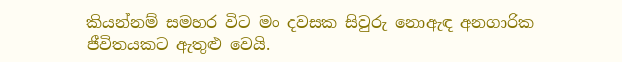කියන්නම් සමහර විට මං දවසක සිවුරු නොඇඳ අනගාරික ජීවිතයකට ඇතුළු වෙයි.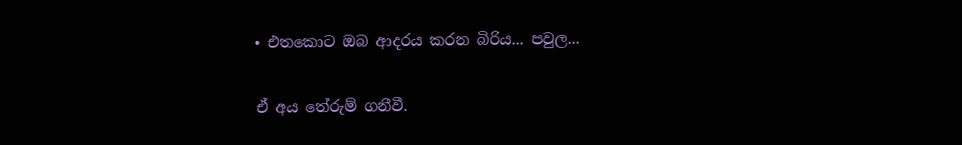• එතකොට ඔබ ආදරය කරන බිරිය... පවුල...

ඒ අය තේරුම් ගනීවී.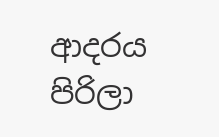ආදරය පිරිලා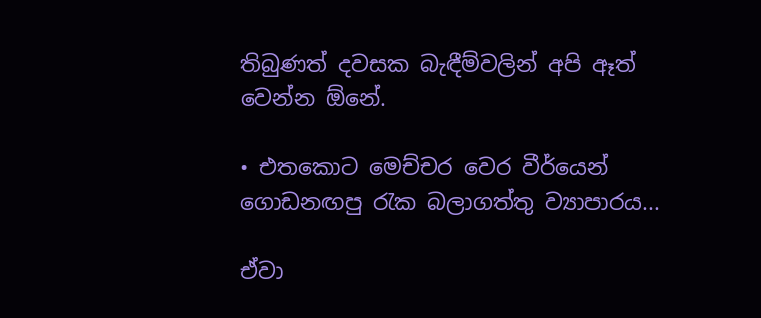තිබුණත් දවසක බැඳීම්වලින් අපි ඈත් වෙන්න ඕනේ.

• එතකොට මෙච්චර වෙර වීර්යෙන් ගොඩනඟපු රැක බලාගත්තු ව්‍යාපාරය...

ඒවා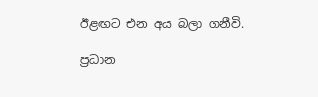ඊළඟට එන අය බලා ගනීවි.

ප්‍රධාන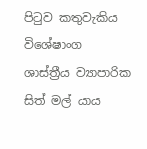පිටුව කතුවැකිය විශේෂාංග ශාස්ත්‍රීය ව්‍යාපාරික සිත් මල් යාය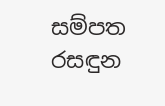සම්පත රසඳුන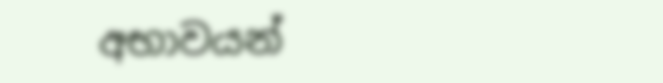අභාවයන්